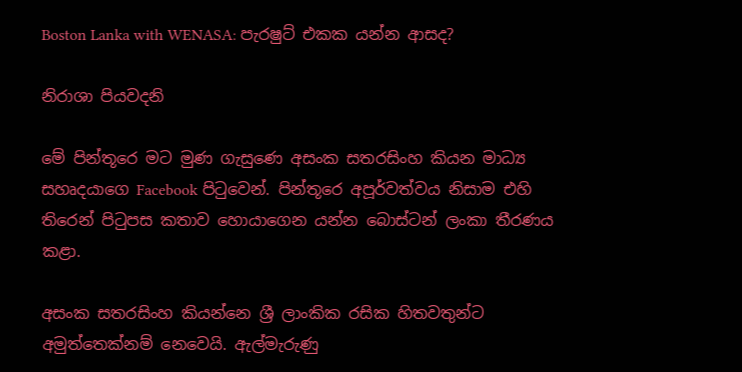Boston Lanka with WENASA: පැරෂුට් එකක යන්න ආසද?

නිරාශා පියවදනි

මේ පින්තූරෙ මට මුණ ගැසුණෙ අසංක සතරසිංහ කියන මාධ්‍ය සහෘදයාගෙ Facebook පිටුවෙන්. පින්තූරෙ අපූර්වත්වය නිසාම එහි   තිරෙන් පිටුපස කතාව හොයාගෙන යන්න බොස්ටන් ලංකා තීරණය කළා.

අසංක සතරසිංහ කියන්නෙ ශ්‍රී ලාංකික රසික හිතවතුන්ට අමුත්තෙක්නම් නෙවෙයි. ඇල්මැරුණු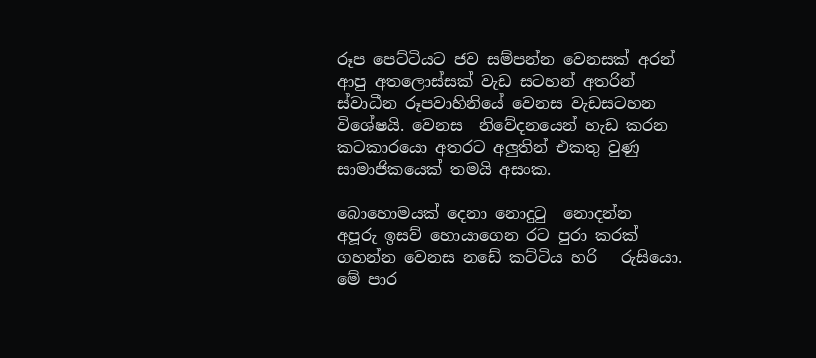රූප පෙට්ටියට ජව සම්පන්න වෙනසක් අරන් ආපු අතලොස්සක් වැඩ සටහන් අතරින් ස්වාධීන රූපවාහිනියේ වෙනස වැඩසටහන  විශේෂයි. වෙනස  නිවේදනයෙන් හැඩ කරන කටකාරයො අතරට අලුතින් එකතු වුණු සාමාජිකයෙක් තමයි අසංක.

බොහොමයක් දෙනා නොදුටු  නොදන්න   අපූරු ඉසව් හොයාගෙන රට පුරා කරක් ගහන්න වෙනස නඩේ කට්ටිය හරි   රුසියො. මේ පාර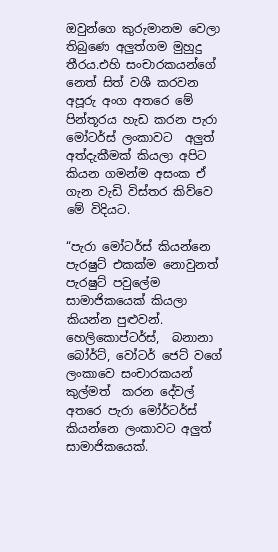ඔවුන්ගෙ කුරුමානම වෙලා තිබුණෙ අලුත්ගම මුහුදු තීරය.එහි සංචාරකයන්ගේ නෙත් සිත් වශී කරවන අපූරු අංග අතරෙ මේ පින්තූරය හැඩ කරන පැරා මෝටර්ස් ලංකාවට  අලුත් අත්දැකීමක් කියලා අපිට කියන ගමන්ම අසංක ඒ ගැන වැඩි විස්තර කිව්වෙ මේ විදියට.

“පැරා මෝටර්ස් කියන්නෙ පැරෂුට් එකක්ම නොවුනත් පැරෂුට් පවුලේම සාමාජිකයෙක් කියලා කියන්න පුළුවන්. හෙලිකොප්ටර්ස්,  බනානා බෝර්ට්, වෝටර් ජෙට් වගේ ලංකාවෙ සංචාරකයන්  කුල්මත්  කරන දේවල් අතරෙ පැරා මෝර්ටර්ස් කියන්නෙ ලංකාවට අලුත් සාමාජිකයෙක්.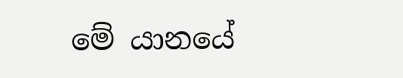මේ යානයේ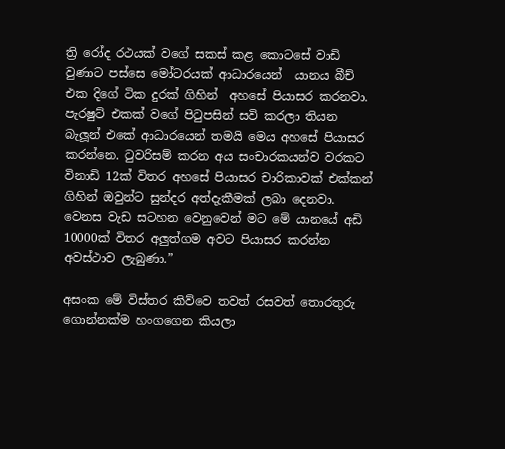ත්‍රි රෝද රථයක් වගේ සකස් කළ කොටසේ වාඩි වුණාට පස්සෙ මෝටරයක් ආධාරයෙන්  යානය බීච් එක දිගේ ටික දුරක් ගිහින්  අහසේ පියාසර කරනවා. පැරෂුට් එකක් වගේ පිටුපසින් සවි කරලා තියන බැලූන් එකේ ආධාරයෙන් තමයි මෙය අහසේ පියාසර කරන්නෙ. ටුවරිසම් කරන අය සංචාරකයන්ව වරකට විනාඩි 12ක් විතර අහසේ පියාසර චාරිකාවක් එක්කන් ගිහින් ඔවුන්ට සුන්දර අත්දැකීමක් ලබා දෙනවා. වෙනස වැඩ සටහන වෙනුවෙන් මට මේ යානයේ අඩි 10000ක් විතර අලුත්ගම අවට පියාසර කරන්න අවස්ථාව ලැබුණා.”

අසංක මේ විස්තර කිව්වෙ තවත් රසවත් තොරතුරු ගොන්නක්ම හංගගෙන කියලා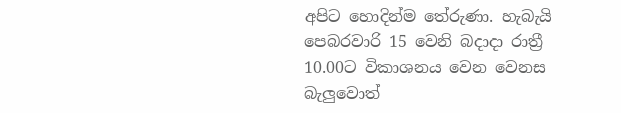අපිට හොදින්ම තේරුණා. හැබැයි  පෙබරවාරි 15 වෙනි බදාදා රාත්‍රී 10.00ට විකාශනය වෙන වෙනස බැලුවොත්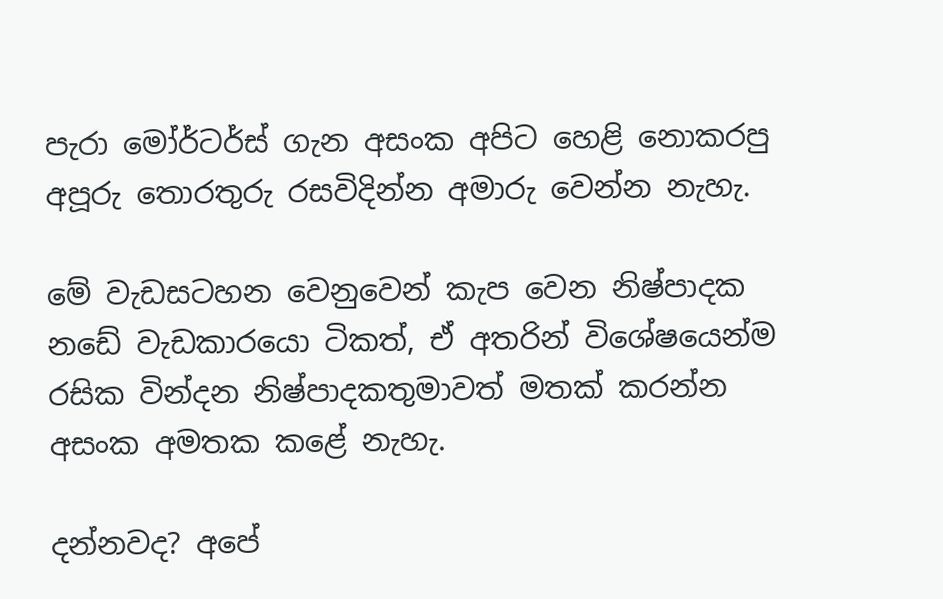පැරා මෝර්ටර්ස් ගැන අසංක අපිට හෙළි නොකරපු අපූරු තොරතුරු රසවිදින්න අමාරු වෙන්න නැහැ.

මේ වැඩසටහන වෙනුවෙන් කැප වෙන නිෂ්පාදක නඩේ වැඩකාරයො ටිකත්, ඒ අතරින් විශේෂයෙන්ම රසික වින්දන නිෂ්පාදකතුමාවත් මතක් කරන්න අසංක අමතක කළේ නැහැ.

දන්නවද? අපේ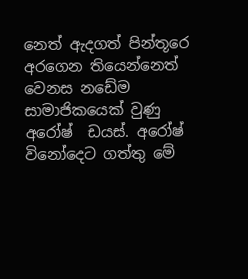නෙත් ඇදගත් පින්තූරෙ අරගෙන තියෙන්නෙත් වෙනස නඩේම සාමාජිකයෙක් වුණු අරෝෂ්  ඩයස්. අරෝෂ් විනෝදෙට ගත්තු මේ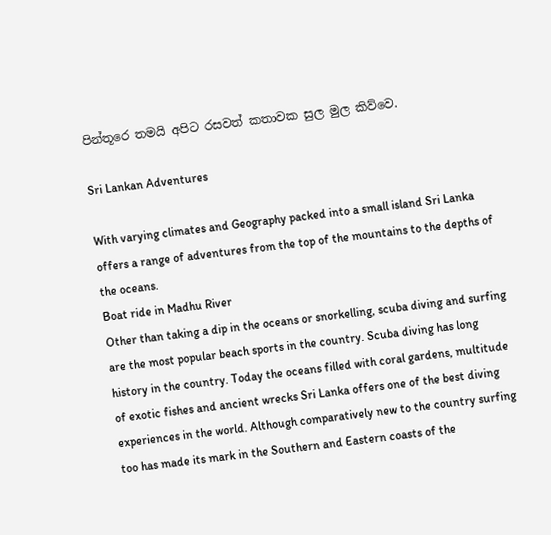පින්තූරෙ තමයි අපිට රසවත් කතාවක සුල මුල කිව්වෙ.

Sri Lankan Adventures

With varying climates and Geography packed into a small island Sri Lanka offers a range of adventures from the top of the mountains to the depths of the oceans.
Boat ride in Madhu River
Other than taking a dip in the oceans or snorkelling, scuba diving and surfing are the most popular beach sports in the country. Scuba diving has long history in the country. Today the oceans filled with coral gardens, multitude of exotic fishes and ancient wrecks Sri Lanka offers one of the best diving experiences in the world. Although comparatively new to the country surfing too has made its mark in the Southern and Eastern coasts of the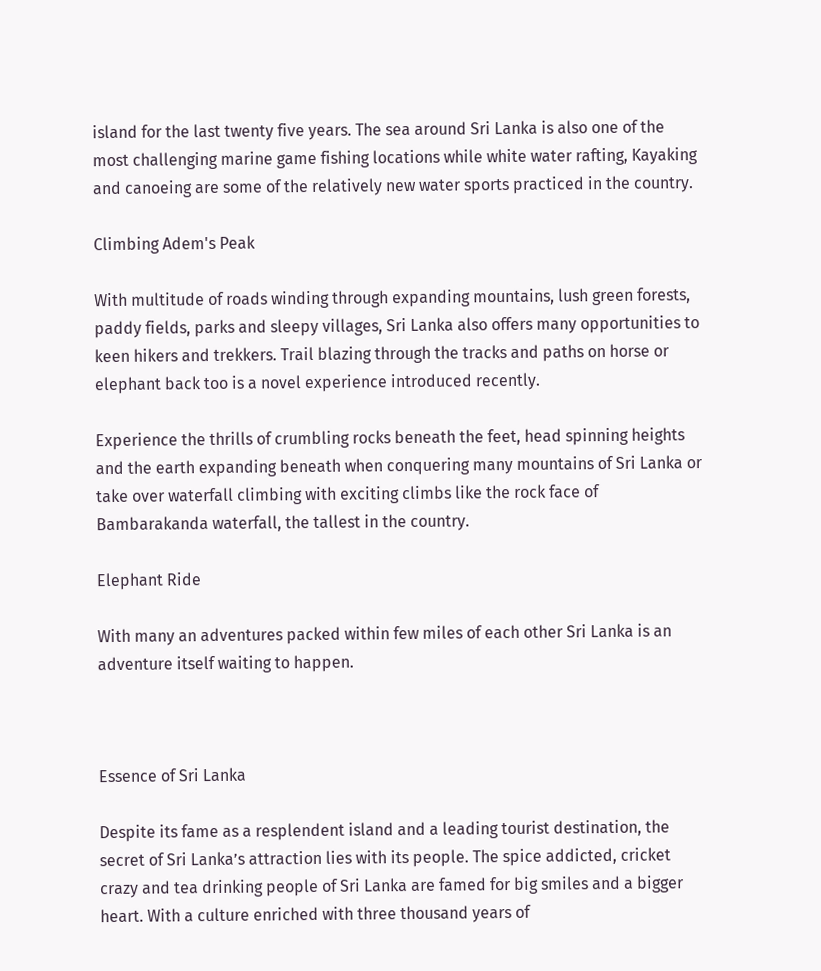island for the last twenty five years. The sea around Sri Lanka is also one of the most challenging marine game fishing locations while white water rafting, Kayaking and canoeing are some of the relatively new water sports practiced in the country.

Climbing Adem's Peak

With multitude of roads winding through expanding mountains, lush green forests, paddy fields, parks and sleepy villages, Sri Lanka also offers many opportunities to keen hikers and trekkers. Trail blazing through the tracks and paths on horse or elephant back too is a novel experience introduced recently.

Experience the thrills of crumbling rocks beneath the feet, head spinning heights and the earth expanding beneath when conquering many mountains of Sri Lanka or take over waterfall climbing with exciting climbs like the rock face of Bambarakanda waterfall, the tallest in the country.

Elephant Ride

With many an adventures packed within few miles of each other Sri Lanka is an adventure itself waiting to happen.



Essence of Sri Lanka

Despite its fame as a resplendent island and a leading tourist destination, the secret of Sri Lanka’s attraction lies with its people. The spice addicted, cricket crazy and tea drinking people of Sri Lanka are famed for big smiles and a bigger heart. With a culture enriched with three thousand years of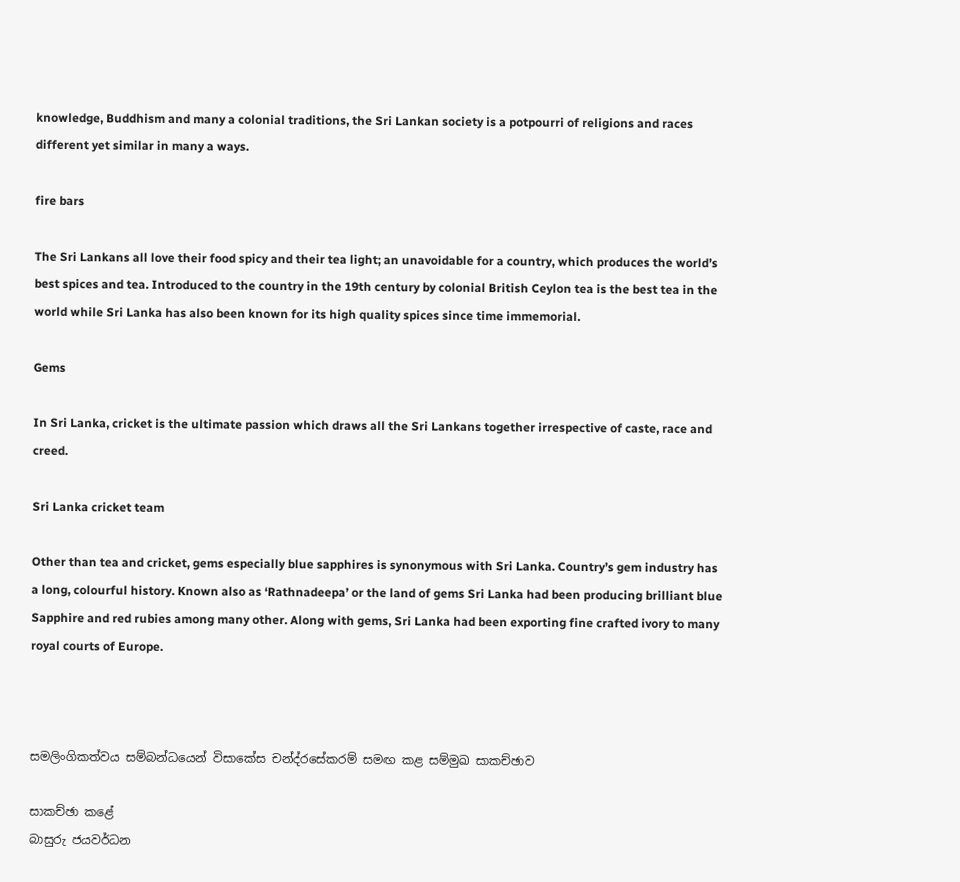knowledge, Buddhism and many a colonial traditions, the Sri Lankan society is a potpourri of religions and races different yet similar in many a ways.

fire bars

The Sri Lankans all love their food spicy and their tea light; an unavoidable for a country, which produces the world’s best spices and tea. Introduced to the country in the 19th century by colonial British Ceylon tea is the best tea in the world while Sri Lanka has also been known for its high quality spices since time immemorial.

Gems

In Sri Lanka, cricket is the ultimate passion which draws all the Sri Lankans together irrespective of caste, race and creed.

Sri Lanka cricket team

Other than tea and cricket, gems especially blue sapphires is synonymous with Sri Lanka. Country’s gem industry has a long, colourful history. Known also as ‘Rathnadeepa’ or the land of gems Sri Lanka had been producing brilliant blue Sapphire and red rubies among many other. Along with gems, Sri Lanka had been exporting fine crafted ivory to many royal courts of Europe.



සමලිංගිකත්වය සම්බන්ධයෙන් විසාකේස චන්ද්රසේකරම් සමඟ කළ සම්මුඛ සාකච්ඡාව

සාකච්ඡා කළේ
බාසුරු ජයවර්ධන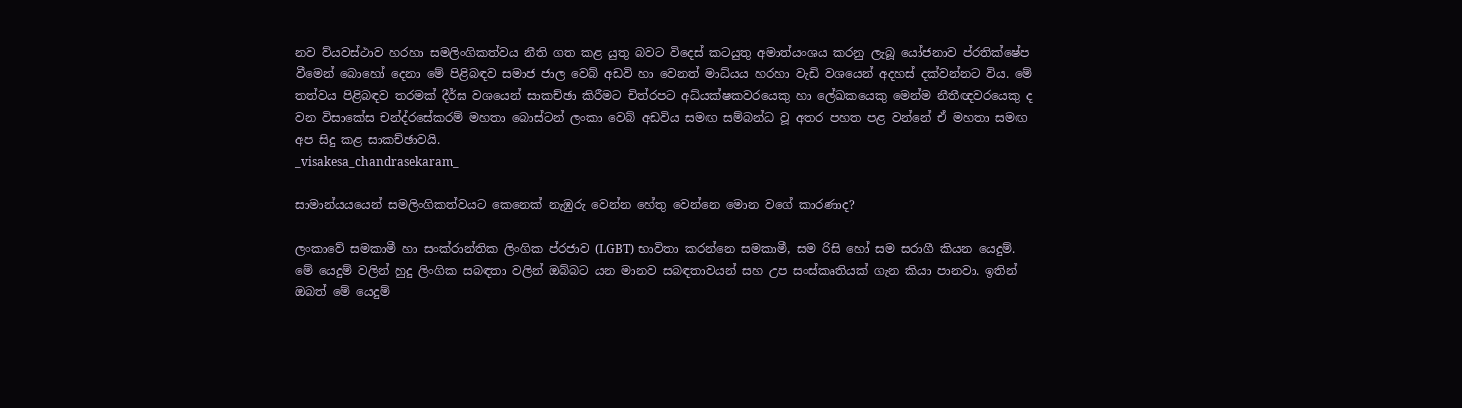නව ව්යවස්ථාව හරහා සමලිංගිකත්වය නීති ගත කළ යුතු බවට විදෙස් කටයුතු අමාත්යංශය කරනු ලැබූ යෝජනාව ප්රතික්ෂේප වීමෙන් බොහෝ දෙනා මේ පිළිබඳව සමාජ ජාල වෙබ් අඩවි හා වෙනත් මාධ්යය හරහා වැඩි වශයෙන් අදහස් දක්වන්නට විය. මේ තත්වය පිළිබඳව තරමක් දීර්ඝ වශයෙන් සාකච්ඡා කිරීමට චිත්රපට අධ්යක්ෂකවරයෙකු හා ලේඛකයෙකු මෙන්ම නීතීඥවරයෙකු ද වන විසාකේස චන්ද්රසේකරම් මහතා බොස්ටන් ලංකා වෙබ් අඩවිය සමඟ සම්බන්ධ වූ අතර පහත පළ වන්නේ ඒ මහතා සමඟ අප සිදු කළ සාකච්ඡාවයි.
_visakesa_chandrasekaram_

සාමාන්යයයෙන් සමලිංගිකත්වයට කෙනෙක් නැඹුරු වෙන්න හේතු වෙන්නෙ මොන වගේ කාරණාද?

ලංකාවේ සමකාමී හා සංක්රාන්තික ලිංගික ප්රජාව (LGBT) භාවිතා කරන්නෙ සමකාමී, සම රිසි හෝ සම සරාගී කියන යෙදුම්. මේ යෙදුම් වලින් හුදු ලිංගික සබඳතා වලින් ඔබ්බට යන මානව සබඳතාවයන් සහ උප සංස්කෘතියක් ගැන කියා පානවා. ඉතින් ඔබත් මේ යෙදුම්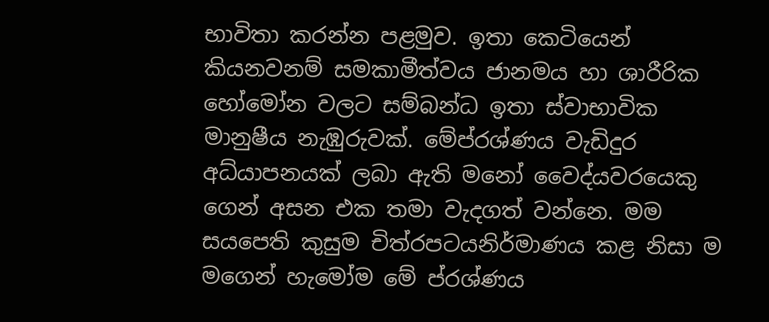භාවිතා කරන්න පළමුව. ඉතා කෙටියෙන් කියනවනම් සමකාමීත්වය ජානමය හා ශාරීරික හෝමෝන වලට සම්බන්ධ ඉතා ස්වාභාවික මානුෂීය නැඹුරුවක්. මේප්රශ්ණය වැඩිදුර අධ්යාපනයක් ලබා ඇති මනෝ වෛද්යවරයෙකු ගෙන් අසන එක තමා වැදගත් වන්නෙ. මම සයපෙති කුසුම චිත්රපටයනිර්මාණය කළ නිසා ම මගෙන් හැමෝම මේ ප්රශ්ණය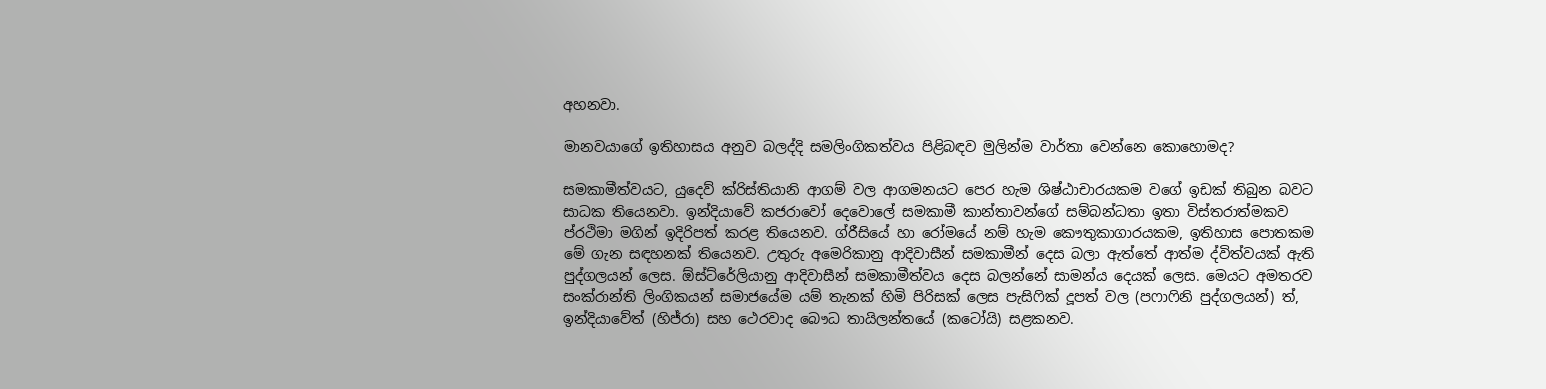අහනවා.

මානවයාගේ ඉතිහාසය අනුව බලද්දි සමලිංගිකත්වය පිළිබඳව මුලින්ම වාර්තා වෙන්නෙ කොහොමද?

සමකාමීත්වයට, යුදෙව් ක්රිස්තියානි ආගම් වල ආගමනයට පෙර හැම ශිෂ්ඨාචාරයකම වගේ ඉඩක් තිබුන බවට සාධක තියෙනවා. ඉන්දියාවේ කජරාවෝ දෙවොලේ සමකාමී කාන්තාවන්ගේ සම්බන්ධතා ඉතා විස්තරාත්මකව ප්රථිමා මගින් ඉදිරිපත් කරළ තියෙනව. ග්රීසියේ හා රෝමයේ නම් හැම කෞතුකාගාරයකම, ඉතිහාස පොතකම මේ ගැන සඳහනක් තියෙනව. උතුරු අමෙරිකානු ආදිවාසීන් සමකාමීන් දෙස බලා ඇත්තේ ආත්ම ද්විත්වයක් ඇති පුද්ගලයන් ලෙස. ඕස්ට්රේලියානු ආදිවාසීන් සමකාමීත්වය දෙස බලන්නේ සාමන්ය දෙයක් ලෙස. මෙයට අමතරව සංක්රාන්ති ලිංගිකයන් සමාජයේම යම් තැනක් හිමි පිරිසක් ලෙස පැසිෆික් දූපත් වල (පෆාෆිනි පුද්ගලයන්) ත්, ඉන්දියාවේත් (හිජ්රා) සහ ථෙරවාද බෞධ තායිලන්තයේ (කටෝයි) සළකනව.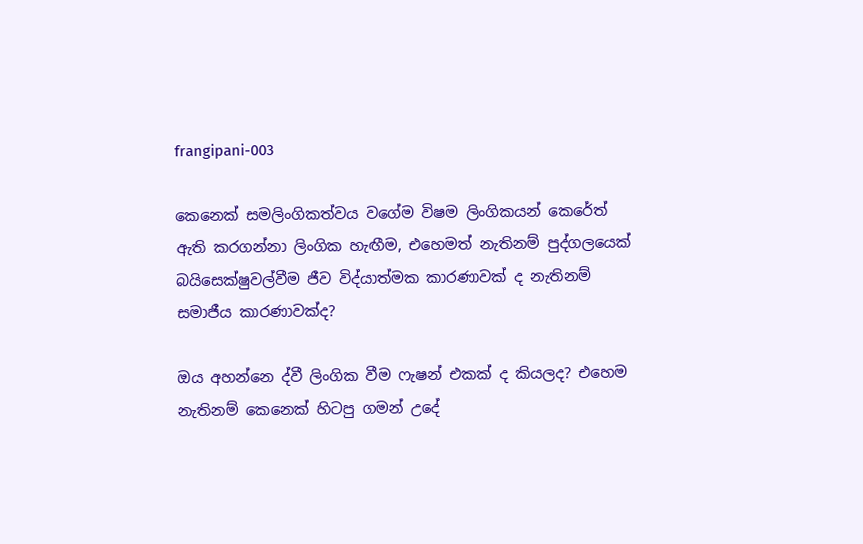frangipani-003

කෙනෙක් සමලිංගිකත්වය වගේම විෂම ලිංගිකයන් කෙරේත් ඇති කරගන්නා ලිංගික හැඟීම, එහෙමත් නැතිනම් පුද්ගලයෙක් බයිසෙක්ෂුවල්වීම ජීව විද්යාත්මක කාරණාවක් ද නැතිනම් සමාජීය කාරණාවක්ද?

ඔය අහන්නෙ ද්වී ලිංගික වීම ෆැෂන් එකක් ද කියලද? එහෙම නැතිනම් කෙනෙක් හිටපු ගමන් උදේ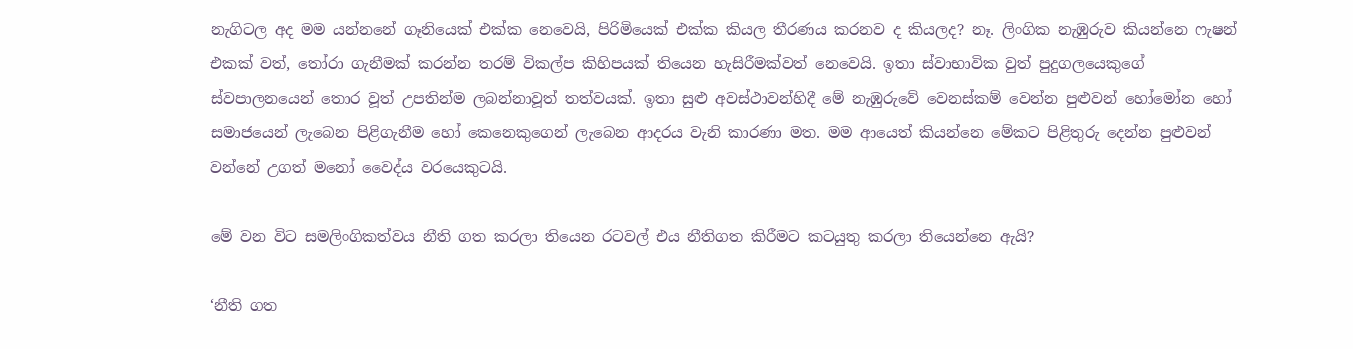නැගිටල අද මම යන්නනේ ගෑනියෙක් එක්ක නෙවෙයි, පිරිමියෙක් එක්ක කියල තීරණය කරනව ද කියලද? නෑ. ලිංගික නැඹුරුව කියන්නෙ ෆැෂන් එකක් වත්, තෝරා ගැනීමක් කරන්න තරම් විකල්ප කිහිපයක් තියෙන හැසිරීමක්වත් නෙවෙයි. ඉතා ස්වාභාවික වුත් පුදුගලයෙකුගේ ස්වපාලනයෙන් තොර වූත් උපතින්ම ලබන්නාවූත් තත්වයක්. ඉතා සුළු අවස්ථාවන්හිදී මේ නැඹුරුවේ වෙනස්කම් වෙන්න පුළුවන් හෝමෝන හෝ සමාජයෙන් ලැබෙන පිළිගැනීම හෝ කෙනෙකුගෙන් ලැබෙන ආදරය වැනි කාරණා මත. මම ආයෙත් කියන්නෙ මේකට පිළිතුරු දෙන්න පුළුවන් වන්නේ උගත් මනෝ වෛද්ය වරයෙකුටයි.

මේ වන විට සමලිංගිකත්වය නීති ගත කරලා තියෙන රටවල් එය නීතිගත කිරීමට කටයුතු කරලා තියෙන්නෙ ඇයි?

‘නීති ගත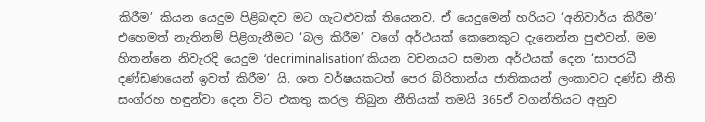කිරීම’ කියන යෙදුම පිළිබඳව මට ගැටළුවක් තියෙනව. ඒ යෙදුමෙන් හරියට ‘අනිවාර්ය කිරීම’ එහෙමත් නැතිනම් පිළිගැනීමට ‘බල කිරීම’ වගේ අර්ථයක් කෙනෙකුට දැනෙන්න පුළුවන්. මම හිතන්නෙ නිවැරදි යෙදුම ‘decriminalisation’ කියන වචනයට සමාන අර්ථයක් දෙන ‘සාපරධී දණ්ඩණයෙන් ඉවත් කිරීම’ යි. ශත වර්ෂයකටත් පෙර බ්රිතාන්ය ජාතිකයන් ලංකාවට දණ්ඩ නීති සංග්රහ හඳුන්වා දෙන විට එකතු කරල තිබුන නීතියක් තමයි 365ඒ වගන්තියට අනුව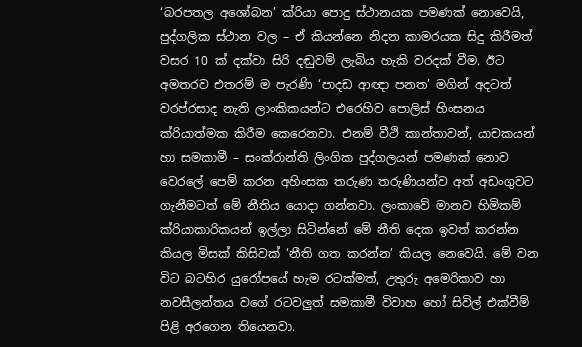‘බරපතල අශෝබන’ ක්රියා පොදු ස්ථානයක පමණක් නොවෙයි, පුද්ගලික ස්ථාන වල – ඒ කියන්නෙ නිදන කාමරයක සිදු කිරීමත් වසර 10 ක් දක්වා සිරි දඬුවම් ලැබිය හැකි වරදක් වීම. ඊට අමතරව එතරම් ම පැරණි ‘පාදඩ ආඥා පනත’ මගින් අදටත් වරප්රසාද නැති ලාංකිකයන්ට එරෙහිව පොලිස් හිංසනය ක්රියාත්මක කිරීම කෙරෙනවා. එනම් වීථි කාන්තාවන්, යාචකයන් හා සමකාමී – සංක්රාන්ති ලිංගික පුද්ගලයන් පමණක් නොව වෙරලේ පෙම් කරන අහිංසක තරුණ තරුණියන්ව අත් අඩංගුවට ගැනීමටත් මේ නීතිය යොදා ගන්නවා. ලංකාවේ මානව හිමිකම් ක්රියාකාරිකයන් ඉල්ලා සිටින්නේ මේ නීති දෙක ඉවත් කරන්න කියල මිසක් කිසිවක් ‘නීති ගත කරන්න’ කියල නෙවෙයි. මේ වන විට බටහිර යුරෝපයේ හැම රටක්මත්, උතුරු අමෙරිකාව හා නවසීලන්තය වගේ රටවලුත් සමකාමී විවාහ හෝ සිවිල් එක්වීම් පිළි අරගෙන තියෙනවා.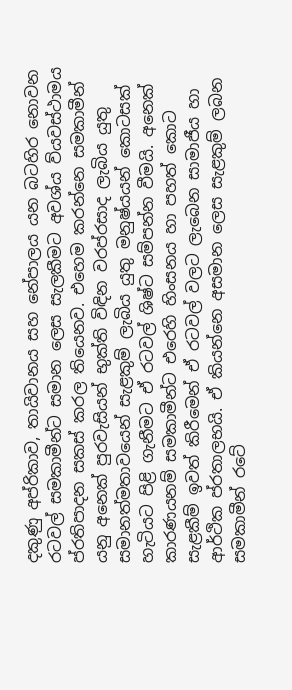දකුණු අප්රිකාව, තායිවානය සහ නේපාලය යන බටහිර නොවන රටවල් සමකාමීන්ට සමාන ලෙස සැලකීමට අවශ්ය ව්යවස්ථාමය ප්රතිපාදන සකස් කරල තියෙනව. එහෙම කරන්නෙ සමකාමීන් යනු අනෙක් පුරවැසියන් භුක්ති විඳින වරප්රසාද ලැබිය යුතු සමානත්මතාවයෙන් සැළකුම් ලැබිය යුතු මනුෂ්යයන් කොටසක් හැටියට පිළි ගැනීමට ඒ රටවල් ශිෂ්ට සම්පන්න වීමයි. අනෙක් කාරණයනම් සමකාමීන්ට එරෙහි හිංසනය හා පහත් කොට සැළකීම් ඉවත් කිරීමෙන් ඒ රටවල් වලට ලැබෙන සාමාජීය හා ආර්ථික ප්රතාලභයි. ඒ කියන්නෙ අසමාන ලෙස සැළකුම් ලබන සමකාමීන් රටේ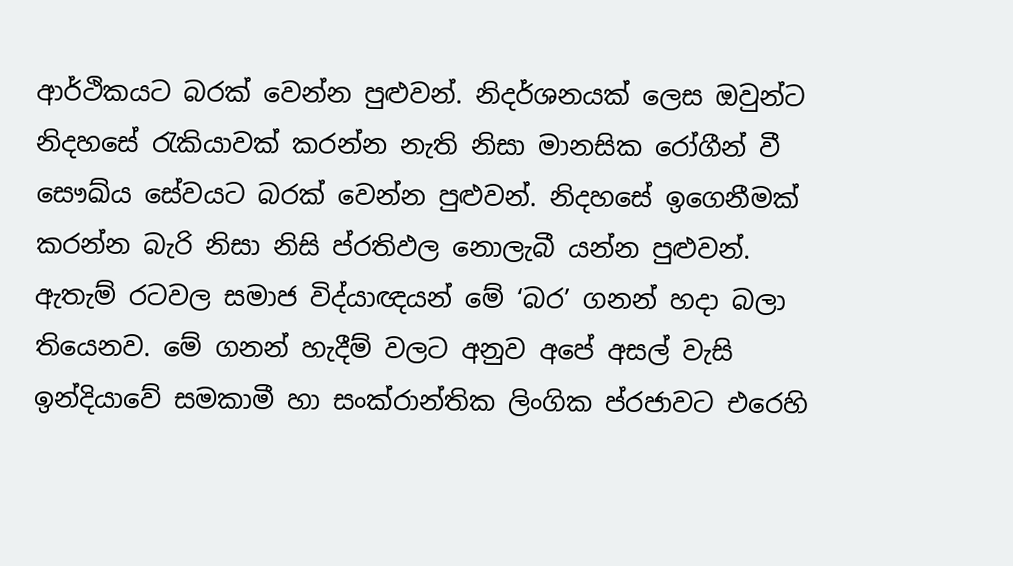ආර්ථිකයට බරක් වෙන්න පුළුවන්. නිදර්ශනයක් ලෙස ඔවුන්ට නිදහසේ රැකියාවක් කරන්න නැති නිසා මානසික රෝගීන් වී සෞඛ්ය සේවයට බරක් වෙන්න පුළුවන්. නිදහසේ ඉගෙනීමක් කරන්න බැරි නිසා නිසි ප්රතිඵල නොලැබී යන්න පුළුවන්. ඇතැම් රටවල සමාජ විද්යාඥයන් මේ ‘බර’ ගනන් හදා බලා තියෙනව. මේ ගනන් හැදීම් වලට අනුව අපේ අසල් වැසි ඉන්දියාවේ සමකාමී හා සංක්රාන්තික ලිංගික ප්රජාවට එරෙහි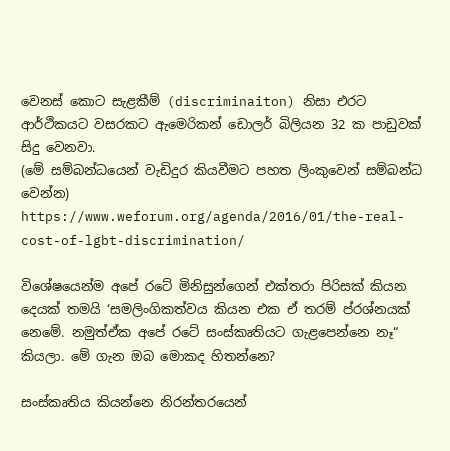වෙනස් කොට සැළකීම් (discriminaiton) නිසා එරට ආර්ථිකයට වසරකට ඇමෙරිකන් ඩොලර් බිලියන 32 ක පාඩුවක් සිදු වෙනවා.
(මේ සම්බන්ධයෙන් වැඩිදුර කියවීමට පහත ලිංකුවෙන් සම්බන්ධ වෙන්න)
https://www.weforum.org/agenda/2016/01/the-real-cost-of-lgbt-discrimination/

විශේෂයෙන්ම අපේ රටේ මිනිසුන්ගෙන් එක්තරා පිරිසක් කියන දෙයක් තමයි ‘සමලිංගිකත්වය කියන එක ඒ තරම් ප්රශ්නයක් නෙමේ. නමුත්ඒක අපේ රටේ සංස්කෘතියට ගැළපෙන්නෙ නෑ“ කියලා. මේ ගැන ඔබ මොකද හිතන්නෙ?

සංස්කෘතිය කියන්නෙ නිරන්තරයෙන්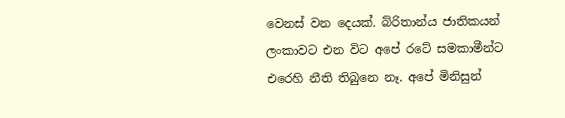වෙනස් වන දෙයක්. බ්රිතාන්ය ජාතිකයන් ලංකාවට එන විට අපේ රටේ සමකාමීන්ට එරෙහි නීති තිබුනෙ නෑ. අපේ මිනිසුන්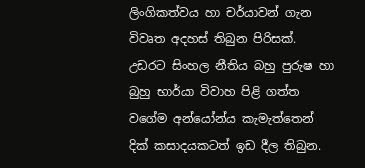ලිංගිකත්වය හා චර්යාවන් ගැන විවෘත අදහස් තිබුන පිරිසක්. උඩරට සිංහල නීතිය බහු පුරුෂ හා බුහු භාර්යා විවාහ පිළි ගත්ත වගේම අන්යෝන්ය කැමැත්තෙන් දික් කසාදයකටත් ඉඩ දීල තිබුන.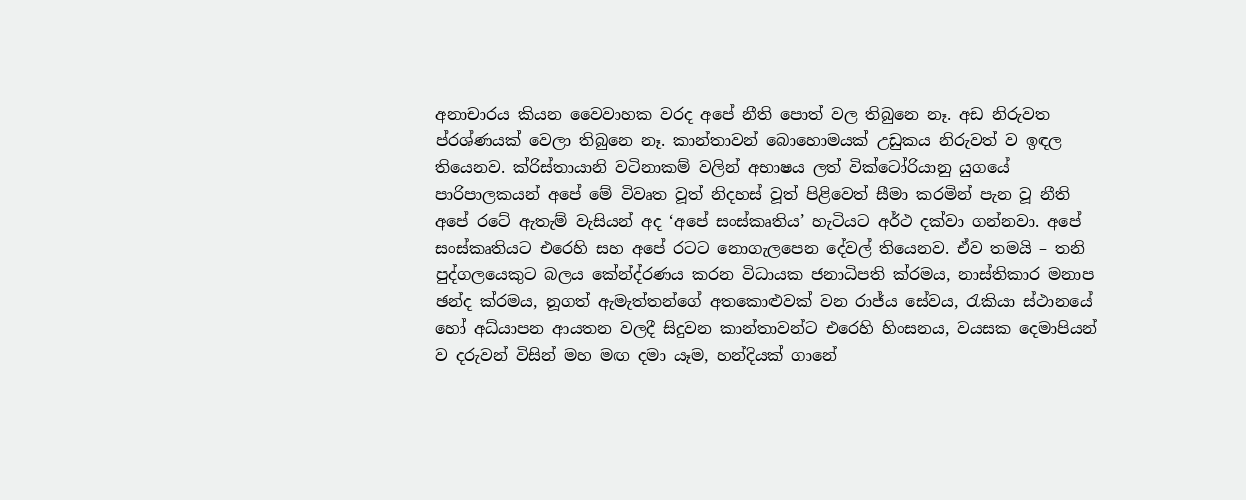අනාචාරය කියන වෛවාහක වරද අපේ නීති පොත් වල තිබුනෙ නෑ. අඩ නිරුවත ප්රශ්ණයක් වෙලා තිබුනෙ නෑ. කාන්තාවන් බොහොමයක් උඩුකය නිරුවත් ව ඉඳල තියෙනව. ක්රිස්තායානි වටිනාකම් වලින් අභාෂය ලත් වික්ටෝරියානු යුගයේ පාරිපාලකයන් අපේ මේ විවෘත වූත් නිදහස් වූත් පිළිවෙත් සීමා කරමින් පැන වූ නීති අපේ රටේ ඇතැම් වැසියන් අද ‘අපේ සංස්කෘතිය’ හැටියට අර්ථ දක්වා ගන්නවා. අපේ සංස්කෘතියට එරෙහි සහ අපේ රටට නොගැලපෙන දේවල් තියෙනව. ඒව තමයි – තනි පුද්ගලයෙකුට බලය කේන්ද්රණය කරන විධායක ජනාධිපති ක්රමය, නාස්තිකාර මනාප ඡන්ද ක්රමය, නූගත් ඇමැත්තන්ගේ අතකොළුවක් වන රාජ්ය සේවය, රැකියා ස්ථානයේ හෝ අධ්යාපන ආයතන වලදී සිදුවන කාන්තාවන්ට එරෙහි හිංසනය, වයසක දෙමාපියන් ව දරුවන් විසින් මහ මඟ දමා යෑම, හන්දියක් ගානේ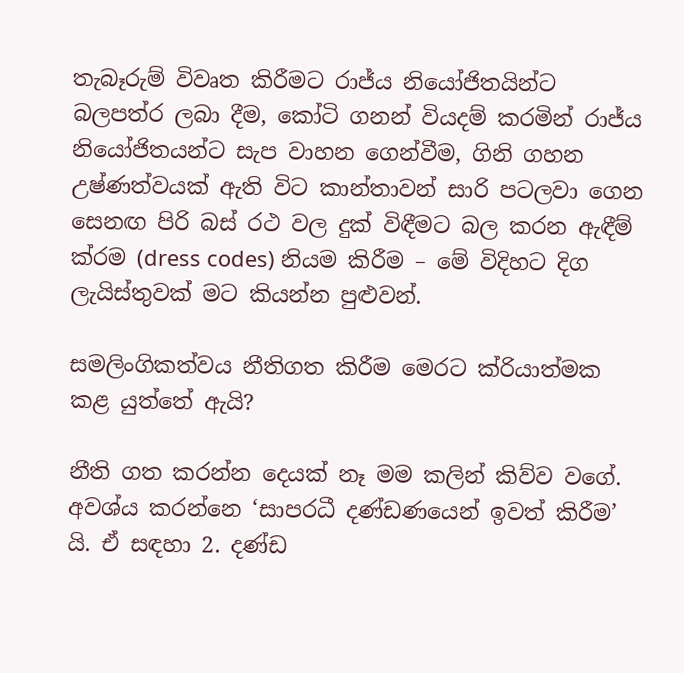තැබෑරුම් විවෘත කිරීමට රාජ්ය නියෝජිතයින්ට බලපත්ර ලබා දීම, කෝටි ගනන් වියදම් කරමින් රාජ්ය නියෝජිතයන්ට සැප වාහන ගෙන්වීම, ගිනි ගහන උෂ්ණත්වයක් ඇති විට කාන්තාවන් සාරි පටලවා ගෙන සෙනඟ පිරි බස් රථ වල දුක් විඳීමට බල කරන ඇඳීම් ක්රම (dress codes) නියම කිරීම – මේ විදිහට දිග ලැයිස්තුවක් මට කියන්න පුළුවන්.

සමලිංගිකත්වය නීතිගත කිරීම මෙරට ක්රියාත්මක කළ යුත්තේ ඇයි?

නීති ගත කරන්න දෙයක් නෑ මම කලින් කිව්ව වගේ. අවශ්ය කරන්නෙ ‘සාපරධී දණ්ඩණයෙන් ඉවත් කිරීම’ යි. ඒ සඳහා 2. දණ්ඩ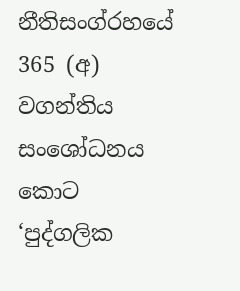නීතිසංග්රහයේ 365 (අ) වගන්තිය සංශෝධනය කොට ‘පුද්ගලික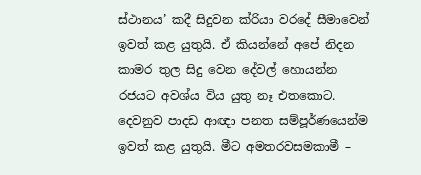ස්ථානය’ කදී සිදුවන ක්රියා වරදේ සීමාවෙන් ඉවත් කළ යුතුයි. ඒ කියන්නේ අපේ නිදන කාමර තුල සිදු වෙන දේවල් හොයන්න රජයට අවශ්ය විය යුතු නෑ එතකොට. දෙවනුව පාදඩ ආඥා පනත සම්පූර්ණයෙන්ම ඉවත් කළ යුතුයි. මීට අමතරවසමකාමී –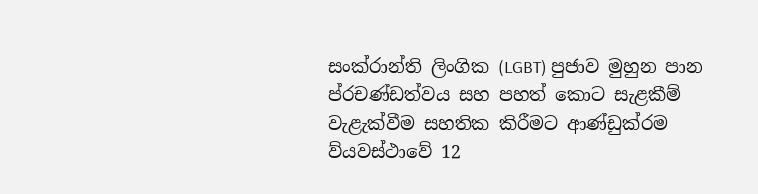සංක්රාන්ති ලිංගික (LGBT) පුජාව මුහුන පාන ප්රචණ්ඩත්වය සහ පහත් කොට සැළකීම් වැළැක්වීම සහතික කිරීමට ආණ්ඩුක්රම ව්යවස්ථාවේ 12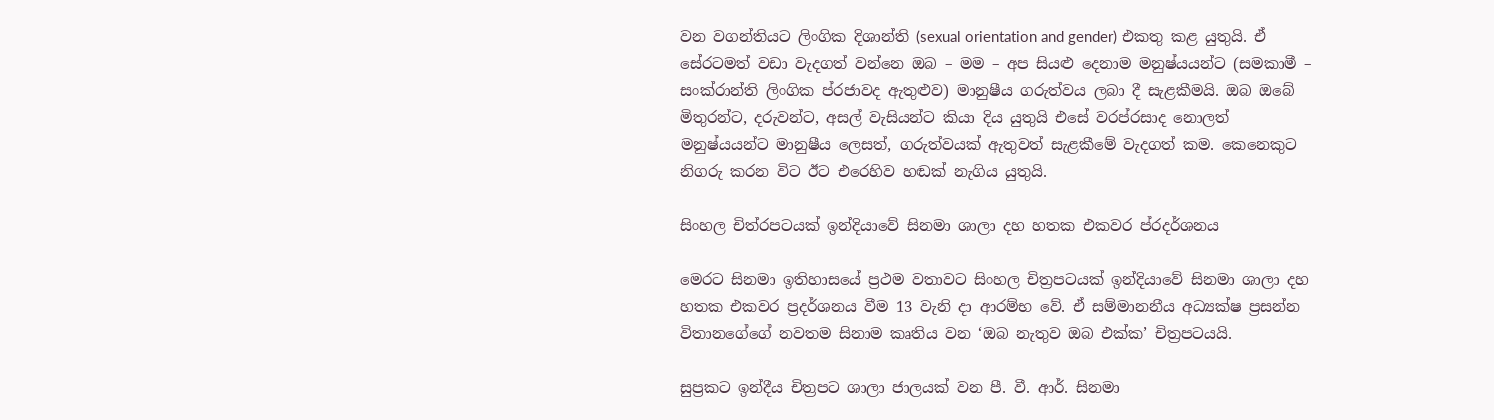වන වගන්තියට ලිංගික දිශාන්ති (sexual orientation and gender) එකතු කළ යුතුයි. ඒ සේරටමත් වඩා වැදගත් වන්නෙ ඔබ – මම – අප සියළු දෙනාම මනුෂ්යයන්ට (සමකාමී – සංක්රාන්ති ලිංගික ප්රජාවද ඇතුළුව) මානුෂීය ගරුත්වය ලබා දී සැළකීමයි. ඔබ ඔබේ මිතුරන්ට, දරුවන්ට, අසල් වැසියන්ට කියා දිය යුතුයි එසේ වරප්රසාද නොලත් මනුෂ්යයන්ට මානුෂීය ලෙසත්, ගරුත්වයක් ඇතුවත් සැළකීමේ වැදගත් කම. කෙනෙකුට නිගරු කරන විට ඊට එරෙහිව හඬක් නැගිය යුතුයි.

සිංහල චිත්රපටයක් ඉන්දියාවේ සිනමා ශාලා දහ හතක එකවර ප්රදර්ශනය

මෙරට සිනමා ඉතිහාසයේ ප්‍රථම වතාවට සිංහල චිත්‍රපටයක් ඉන්දියාවේ සිනමා ශාලා දහ හතක එකවර ප්‍රදර්ශනය වීම 13 වැනි දා ආරම්භ වේ. ඒ සම්මානනීය අධ්‍යක්ෂ ප්‍රසන්න විතානගේගේ නවතම සිනාම කෘතිය වන ‘ඔබ නැතුව ඔබ එක්ක’ චිත්‍රපටයයි.

සුප්‍රකට ඉන්දීය චිත්‍රපට ශාලා ජාලයක් වන පී. වී. ආර්. සිනමා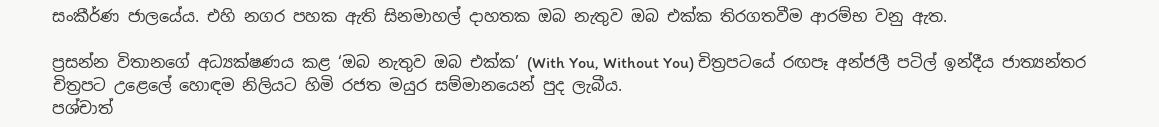සංකීර්ණ ජාලයේය. එහි නගර පහක ඇති සිනමාහල් දාහතක ඔබ නැතුව ඔබ එක්ක තිරගතවීම ආරම්භ වනු ඇත.

ප්‍රසන්න විතානගේ අධ්‍යක්ෂණය කළ ‘ඔබ නැතුව ඔබ එක්ක’ (With You, Without You) චිත්‍රපටයේ රඟපෑ අන්ජලී පටිල් ඉන්දීය ජාත්‍යන්තර චිත්‍රපට උළෙලේ හොඳම නිලියට හිමි රජත මයුර සම්මානයෙන් පුද ලැබීය.
පශ්චාත්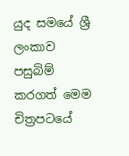යුද සමයේ ශ්‍රී ලංකාව පසුබිම් කරගත් මෙම චිත්‍රපටයේ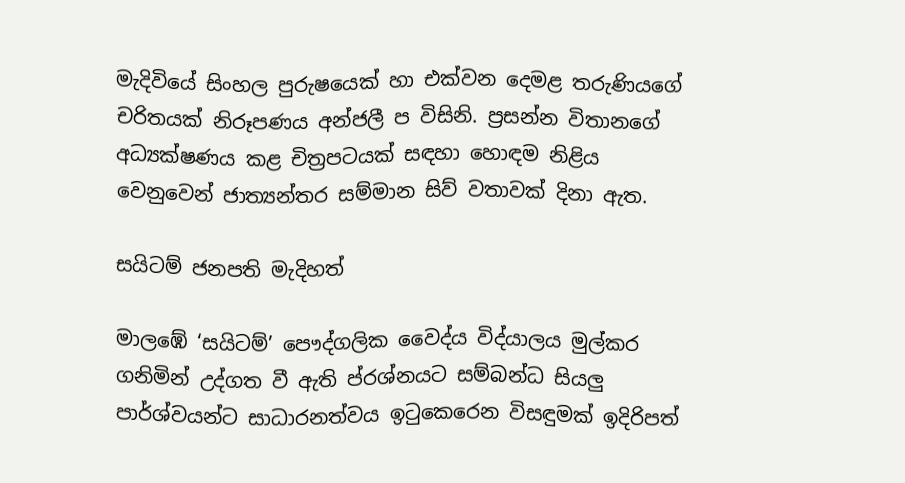මැදිවියේ සිංහල පුරුෂයෙක් හා එක්වන දෙමළ තරුණියගේ චරිතයක් නිරූපණය අන්ජලී ප විසිනි. ප්‍රසන්න විතානගේ අධ්‍යක්ෂණය කළ චිත්‍රපටයක් සඳහා හොඳම නිළිය වෙනුවෙන් ජාත්‍යන්තර සම්මාන සිව් වතාවක් දිනා ඇත.

සයිටම් ජනපති මැදිහත්

මාලඹේ ‘සයිටම්’ පෞද්ගලික වෛද්ය විද්යාලය මුල්කර ගනිමින් උද්ගත වී ඇති ප්රශ්නයට සම්බන්ධ සියලු පාර්ශ්වයන්ට සාධාරනත්වය ඉටුකෙරෙන විසඳුමක් ඉදිරිපත්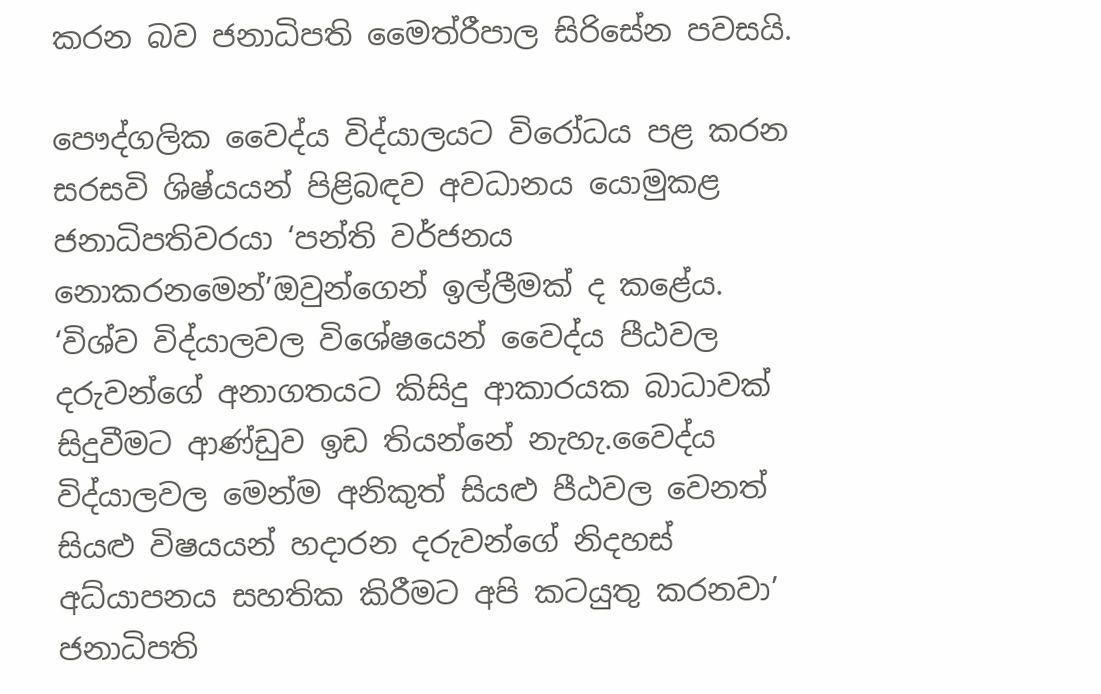කරන බව ජනාධිපති මෛත්රීපාල සිරිසේන පවසයි.

පෞද්ගලික වෛද්ය විද්යාලයට විරෝධය පළ කරන සරසවි ශිෂ්යයන් පිළිබඳව අවධානය යොමුකළ ජනාධිපතිවරයා ‘පන්ති වර්ජනය නොකරනමෙන්’ඔවුන්ගෙන් ඉල්ලීමක් ද කළේය.
‘විශ්ව විද්යාලවල විශේෂයෙන් වෛද්ය පීඨවල දරුවන්ගේ අනාගතයට කිසිදු ආකාරයක බාධාවක් සිදුවීමට ආණ්ඩුව ඉඩ තියන්නේ නැහැ.වෛද්ය විද්යාලවල මෙන්ම අනිකුත් සියළු පීඨවල වෙනත් සියළු විෂයයන් හදාරන දරුවන්ගේ නිදහස් අධ්යාපනය සහතික කිරීමට අපි කටයුතු කරනවා’ ජනාධිපති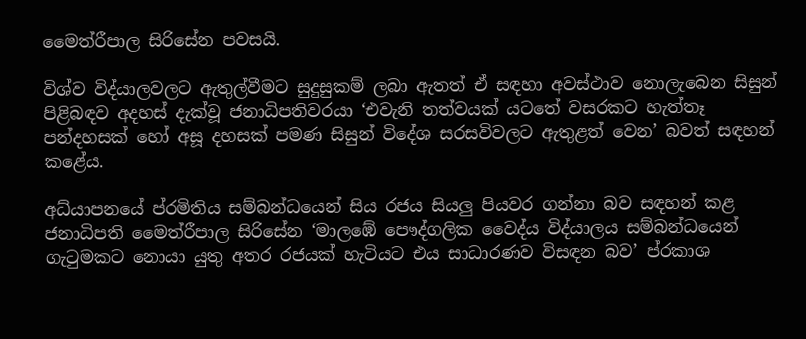මෛත්රීපාල සිරිසේන පවසයි.

විශ්ව විද්යාලවලට ඇතුල්වීමට සුදුසුකම් ලබා ඇතත් ඒ සඳහා අවස්ථාව නොලැබෙන සිසුන් පිළිබඳව අදහස් දැක්වූ ජනාධිපතිවරයා ‘එවැනි තත්වයක් යටතේ වසරකට හැත්තෑ පන්දහසක් හෝ අසූ දහසක් පමණ සිසුන් විදේශ සරසවිවලට ඇතුළත් වෙන’ බවත් සඳහන් කළේය.

අධ්යාපනයේ ප්රමිතිය සම්බන්ධයෙන් සිය රජය සියලු පියවර ගන්නා බව සඳහන් කළ ජනාධිපති මෛත්රීපාල සිරිසේන ‘මාලඹේ පෞද්ගලික වෛද්ය විද්යාලය සම්බන්ධයෙන් ගැටුමකට නොයා යුතු අතර රජයක් හැටියට එය සාධාරණව විසඳන බව’ ප්රකාශ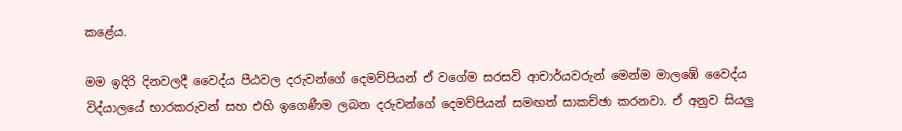කළේය.

මම ඉදිරි දිනවලදී වෛද්ය පීඨවල දරුවන්ගේ දෙමව්පියන් ඒ වගේම සරසවි ආචාර්යවරුන් මෙන්ම මාලඹේ වෛද්ය විද්යාලයේ භාරකරුවන් සහ එහි ඉගෙණීම ලබන දරුවන්ගේ දෙමව්පියන් සමඟත් සාකච්ඡා කරනවා. ඒ අනුව සියලු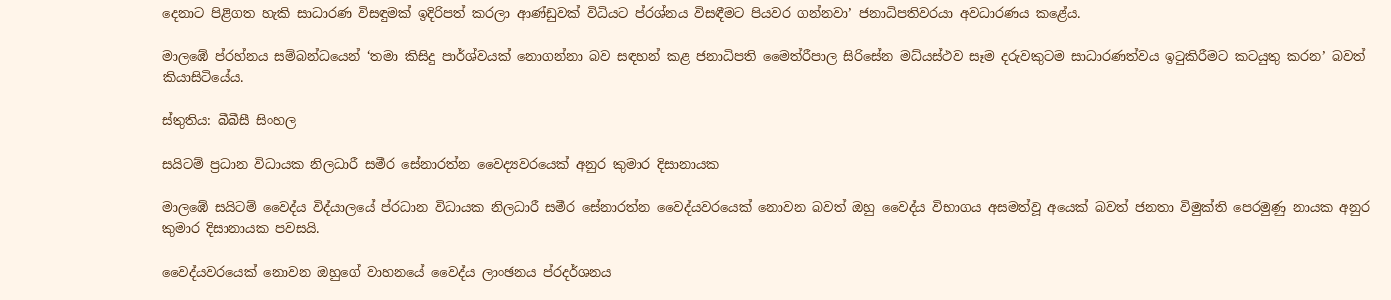දෙනාට පිළිගත හැකි සාධාරණ විසඳුමක් ඉදිරිපත් කරලා ආණ්ඩුවක් විධියට ප්රශ්නය විසඳීමට පියවර ගන්නවා’ ජනාධිපතිවරයා අවධාරණය කළේය.

මාලඹේ ප්රහ්නය සම්බන්ධයෙන් ‘තමා කිසිදු පාර්ශ්වයක් නොගන්නා බව සඳහන් කළ ජනාධිපති මෛත්රීපාල සිරිසේන මධ්යස්ථව සෑම දරුවකුටම සාධාරණත්වය ඉටුකිරීමට කටයුතු කරන’ බවත් කියාසිටියේය.

ස්තුතිය: බීබීසී සිංහල

සයිටම් ප්‍රධාන විධායක නිලධාරී සමීර සේනාරත්න වෛද්‍යවරයෙක් අනුර කුමාර දිසානායක

මාලඹේ සයිටම් වෛද්ය විද්යාලයේ ප්රධාන විධායක නිලධාරී සමීර සේනාරත්න වෛද්යවරයෙක් නොවන බවත් ඔහු වෛද්ය විභාගය අසමත්වූ අයෙක් බවත් ජනතා විමුක්ති පෙරමුණු නායක අනුර කුමාර දිසානායක පවසයි.

වෛද්යවරයෙක් නොවන ඔහුගේ වාහනයේ වෛද්ය ලාංඡනය ප්රදර්ශනය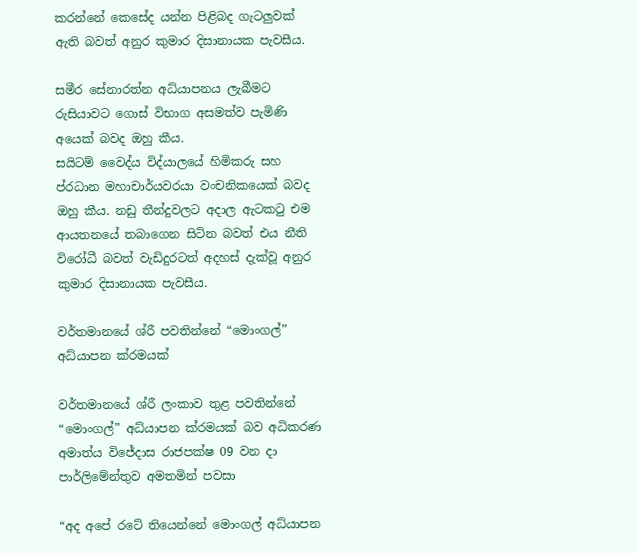කරන්නේ කෙසේද යන්න පිළිබද ගැටලුවක් ඇති බවත් අනුර කුමාර දිසානායක පැවසීය.

සමීර සේනාරත්න අධ්යාපනය ලැබීමට රුසියාවට ගොස් විභාග අසමත්ව පැමිණි අයෙක් බවද ඔහු කීය.
සයිටම් වෛද්ය විද්යාලයේ හිමිකරු සහ ප්රධාන මහාචාර්යවරයා වංචනිකයෙක් බවද ඔහු කීය. නඩු තීන්දුවලට අදාල ඇටකටු එම ආයතනයේ තබාගෙන සිටින බවත් එය නීති විරෝධී බවත් වැඩිදුරටත් අදහස් දැක්වූ අනුර කුමාර දිසානායක පැවසීය.

වර්තමානයේ ශ්රී පවතින්නේ “මොංගල්” අධ්යාපන ක්රමයක්

වර්තමානයේ ශ්රී ලංකාව තුළ පවතින්නේ “මොංගල්” අධ්යාපන ක්රමයක් බව අධිකරණ අමාත්ය විජේදාස රාජපක්ෂ 09 වන දා පාර්ලිමේන්තුව අමතමින් පවසා

“අද අපේ රටේ තියෙන්නේ මොංගල් අධ්යාපන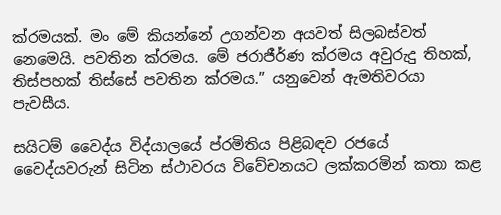ක්රමයක්. මං මේ කියන්නේ උගන්වන අයවත් සිලබස්වත් නෙමෙයි. පවතින ක්රමය. මේ ජරාජීර්ණ ක්රමය අවුරුදු තිහක්, තිස්පහක් තිස්සේ පවතින ක්රමය.” යනුවෙන් ඇමතිවරයා පැවසීය.

සයිටම් වෛද්ය විද්යාලයේ ප්රමිතිය පිළිබඳව රජයේ වෛද්යවරුන් සිටින ස්ථාවරය විවේචනයට ලක්කරමින් කතා කළ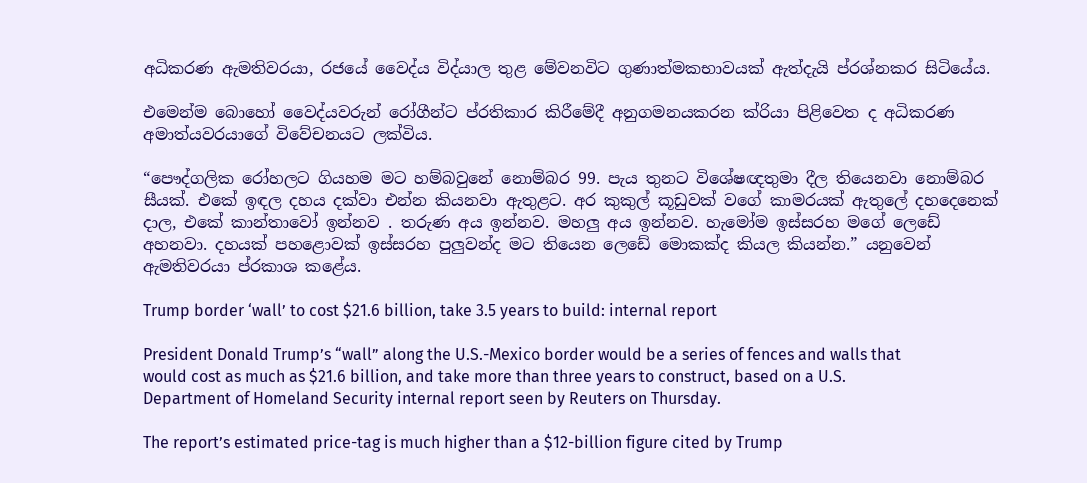අධිකරණ ඇමතිවරයා, රජයේ වෛද්ය විද්යාල තුළ මේවනවිට ගුණාත්මකභාවයක් ඇත්දැයි ප්රශ්නකර සිටියේය.

එමෙන්ම බොහෝ වෛද්යවරුන් රෝගීන්ට ප්රතිකාර කිරීමේදී අනුගමනයකරන ක්රියා පිළිවෙත ද අධිකරණ අමාත්යවරයාගේ විවේචනයට ලක්විය.

“පෞද්ගලික රෝහලට ගියහම මට හම්බවුනේ නොම්බර 99. පැය තුනට විශේෂඥතුමා දීල තියෙනවා නොම්බර සීයක්. එකේ ඉඳල දහය දක්වා එන්න කියනවා ඇතුළට. අර කුකුල් කූඩුවක් වගේ කාමරයක් ඇතුලේ දහදෙනෙක් දාල, එකේ කාන්තාවෝ ඉන්නව . තරුණ අය ඉන්නව. මහලු අය ඉන්නව. හැමෝම ඉස්සරහ මගේ ලෙඩේ අහනවා. දහයක් පහළොවක් ඉස්සරහ පුලුවන්ද මට තියෙන ලෙඩේ මොකක්ද කියල කියන්න.” යනුවෙන් ඇමතිවරයා ප්රකාශ කළේය.

Trump border ‘wall’ to cost $21.6 billion, take 3.5 years to build: internal report

President Donald Trump’s “wall” along the U.S.-Mexico border would be a series of fences and walls that would cost as much as $21.6 billion, and take more than three years to construct, based on a U.S. Department of Homeland Security internal report seen by Reuters on Thursday.

The report’s estimated price-tag is much higher than a $12-billion figure cited by Trump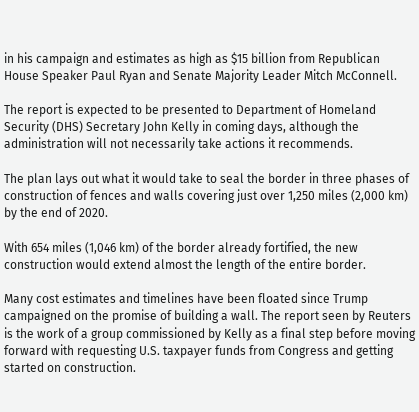in his campaign and estimates as high as $15 billion from Republican House Speaker Paul Ryan and Senate Majority Leader Mitch McConnell.

The report is expected to be presented to Department of Homeland Security (DHS) Secretary John Kelly in coming days, although the administration will not necessarily take actions it recommends.

The plan lays out what it would take to seal the border in three phases of construction of fences and walls covering just over 1,250 miles (2,000 km) by the end of 2020.

With 654 miles (1,046 km) of the border already fortified, the new construction would extend almost the length of the entire border.

Many cost estimates and timelines have been floated since Trump campaigned on the promise of building a wall. The report seen by Reuters is the work of a group commissioned by Kelly as a final step before moving forward with requesting U.S. taxpayer funds from Congress and getting started on construction.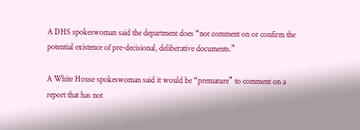A DHS spokeswoman said the department does “not comment on or confirm the potential existence of pre-decisional, deliberative documents.”

A White House spokeswoman said it would be “premature” to comment on a report that has not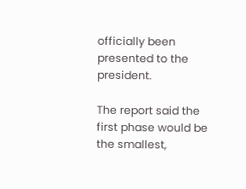officially been presented to the president.

The report said the first phase would be the smallest,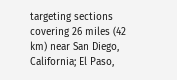targeting sections covering 26 miles (42 km) near San Diego, California; El Paso,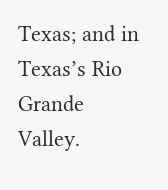Texas; and in Texas’s Rio Grande Valley.